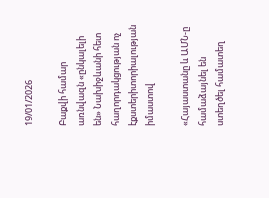19/01/2026

Բաքվի համար առնվազն «ընկալելի են» Նախիջևանի հետ հաղորդակցության ոչ էքստերիտորիալության իմաստով

«Հայաստանը և ԱՄՆ-ը համաձայնել են ստեղծել համատեղ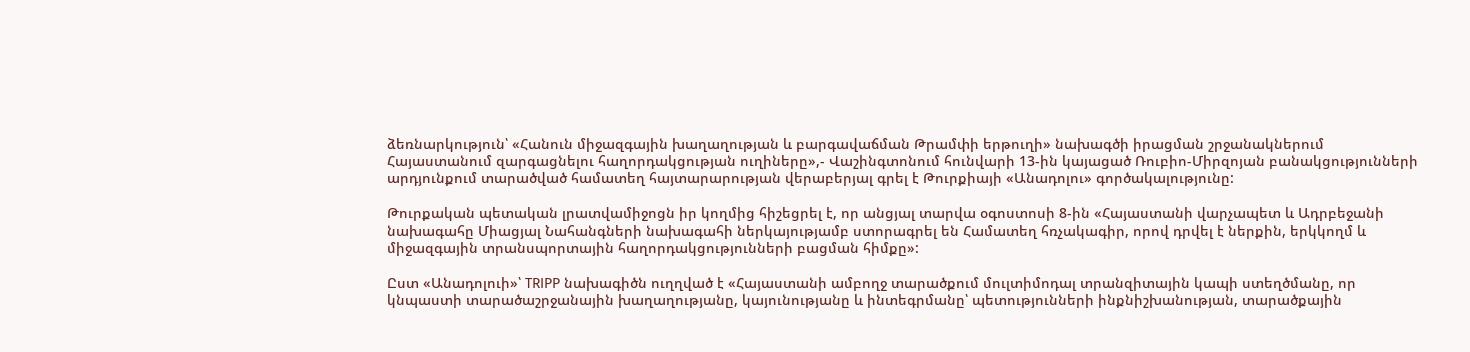ձեռնարկություն՝ «Հանուն միջազգային խաղաղության և բարգավաճման Թրամփի երթուղի» նախագծի իրացման շրջանակներում Հայաստանում զարգացնելու հաղորդակցության ուղիները»,- Վաշինգտոնում հունվարի 13-ին կայացած Ռուբիո-Միրզոյան բանակցությունների արդյունքում տարածված համատեղ հայտարարության վերաբերյալ գրել է Թուրքիայի «Անադոլու» գործակալությունը:

Թուրքական պետական լրատվամիջոցն իր կողմից հիշեցրել է, որ անցյալ տարվա օգոստոսի 8-ին «Հայաստանի վարչապետ և Ադրբեջանի նախագահը Միացյալ Նահանգների նախագահի ներկայությամբ ստորագրել են Համատեղ հռչակագիր, որով դրվել է ներքին, երկկողմ և միջազգային տրանսպորտային հաղորդակցությունների բացման հիմքը»:

Ըստ «Անադոլուի»՝ TRIPP նախագիծն ուղղված է «Հայաստանի ամբողջ տարածքում մուլտիմոդալ տրանզիտային կապի ստեղծմանը, որ կնպաստի տարածաշրջանային խաղաղությանը, կայունությանը և ինտեգրմանը՝ պետությունների ինքնիշխանության, տարածքային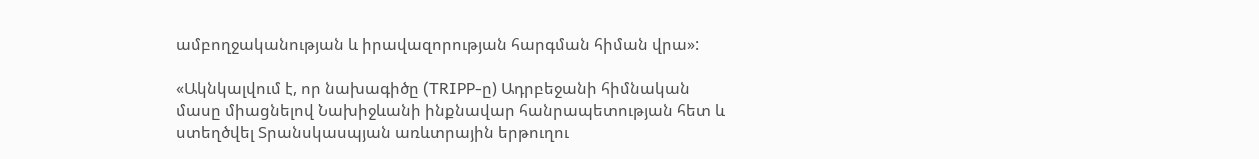ամբողջականության և իրավազորության հարգման հիման վրա»:

«Ակնկալվում է, որ նախագիծը (TRIPP-ը) Ադրբեջանի հիմնական մասը միացնելով Նախիջևանի ինքնավար հանրապետության հետ և ստեղծվել Տրանսկասպյան առևտրային երթուղու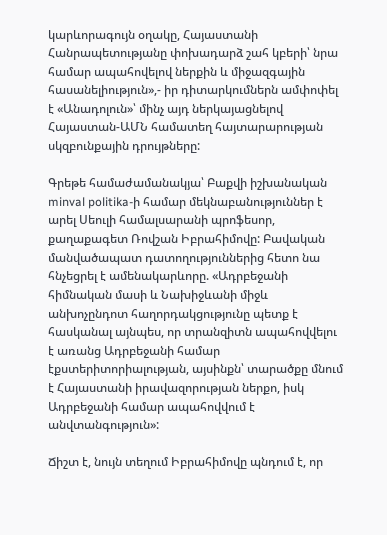կարևորագույն օղակը, Հայաստանի Հանրապետությանը փոխադարձ շահ կբերի՝ նրա համար ապահովելով ներքին և միջազգային հասանելիություն»,- իր դիտարկումներն ամփոփել է «Անադոլուն»՝ մինչ այդ ներկայացնելով Հայաստան-ԱՄՆ համատեղ հայտարարության սկզբունքային դրույթները:

Գրեթե համաժամանակյա՝ Բաքվի իշխանական minval politika-ի համար մեկնաբանություններ է արել Սեուլի համալսարանի պրոֆեսոր, քաղաքագետ Ռովշան Իբրահիմովը: Բավական մանվածապատ դատողություններից հետո նա հնչեցրել է ամենակարևորը. «Ադրբեջանի հիմնական մասի և Նախիջևանի միջև անխոչընդոտ հաղորդակցությունը պետք է հասկանալ այնպես, որ տրանզիտն ապահովվելու է առանց Ադրբեջանի համար էքստերիտորիալության, այսինքն՝ տարածքը մնում է Հայաստանի իրավազորության ներքո, իսկ Ադրբեջանի համար ապահովվում է անվտանգություն»:

Ճիշտ է, նույն տեղում Իբրահիմովը պնդում է, որ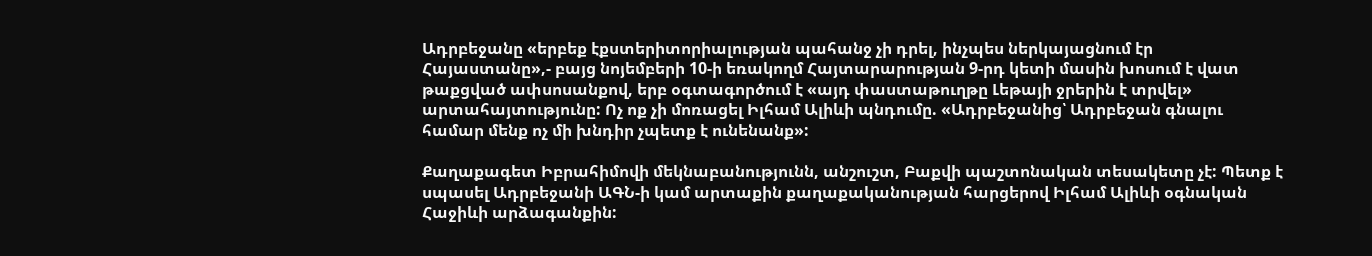Ադրբեջանը «երբեք էքստերիտորիալության պահանջ չի դրել, ինչպես ներկայացնում էր Հայաստանը»,- բայց նոյեմբերի 10-ի եռակողմ Հայտարարության 9-րդ կետի մասին խոսում է վատ թաքցված ափսոսանքով, երբ օգտագործում է «այդ փաստաթուղթը Լեթայի ջրերին է տրվել» արտահայտությունը: Ոչ ոք չի մոռացել Իլհամ Ալիևի պնդումը. «Ադրբեջանից՝ Ադրբեջան գնալու համար մենք ոչ մի խնդիր չպետք է ունենանք»:

Քաղաքագետ Իբրահիմովի մեկնաբանությունն, անշուշտ, Բաքվի պաշտոնական տեսակետը չէ: Պետք է սպասել Ադրբեջանի ԱԳՆ-ի կամ արտաքին քաղաքականության հարցերով Իլհամ Ալիևի օգնական Հաջիևի արձագանքին: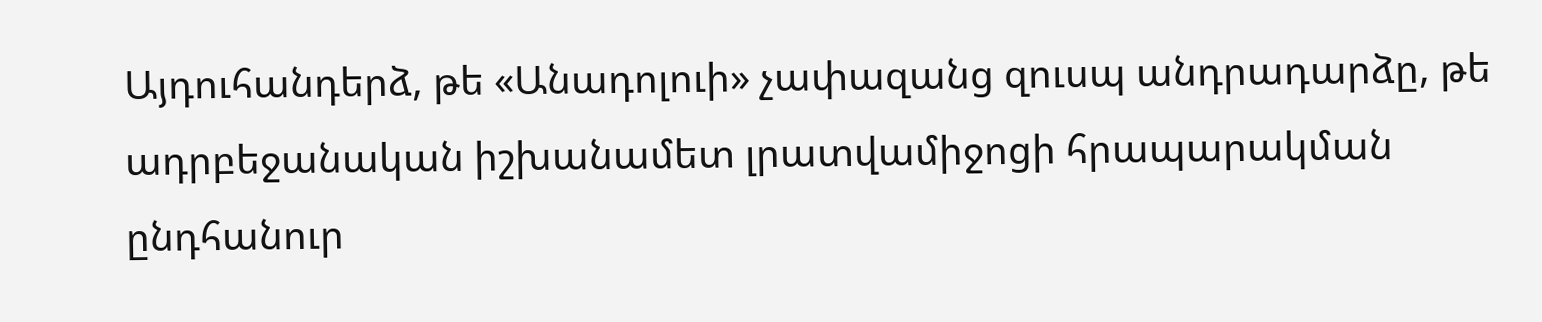Այդուհանդերձ, թե «Անադոլուի» չափազանց զուսպ անդրադարձը, թե ադրբեջանական իշխանամետ լրատվամիջոցի հրապարակման ընդհանուր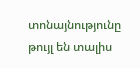տոնայնությունը թույլ են տալիս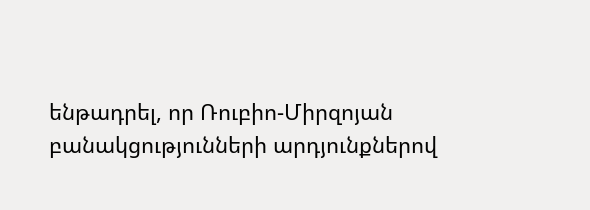ենթադրել, որ Ռուբիո-Միրզոյան բանակցությունների արդյունքներով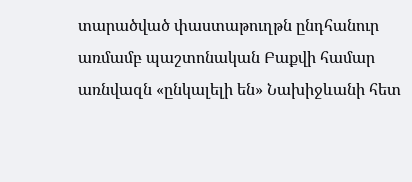տարածված փաստաթուղթն ընդհանուր առմամբ պաշտոնական Բաքվի համար առնվազն «ընկալելի են» Նախիջևանի հետ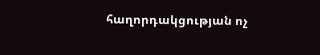հաղորդակցության ոչ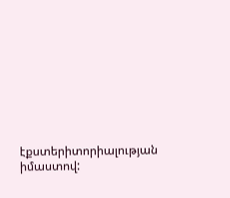էքստերիտորիալության իմաստով: